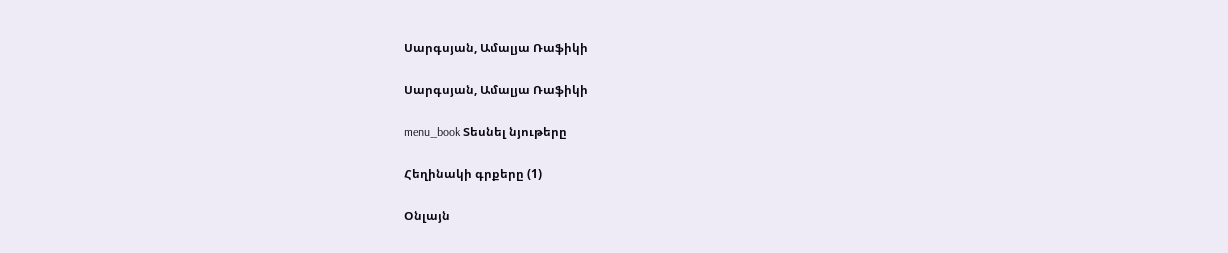Սարգսյան, Ամալյա Ռաֆիկի

Սարգսյան, Ամալյա Ռաֆիկի

menu_book Տեսնել նյութերը

Հեղինակի գրքերը (1)

Օնլայն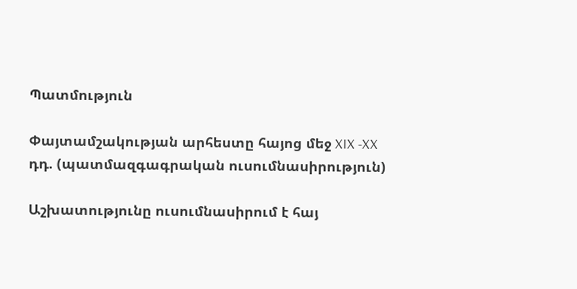Պատմություն

Փայտամշակության արհեստը հայոց մեջ XIX -XX դդ. (պատմազգագրական ուսումնասիրություն)

Աշխատությունը ուսումնասիրում է հայ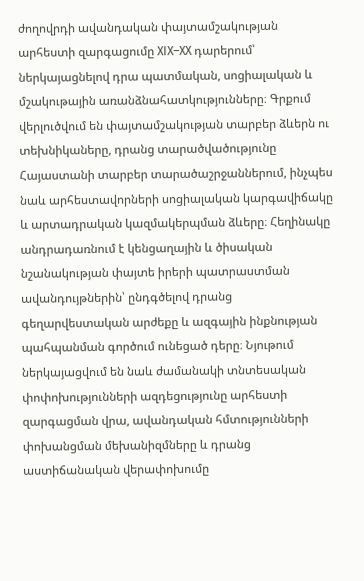ժողովրդի ավանդական փայտամշակության արհեստի զարգացումը XIX–XX դարերում՝ ներկայացնելով դրա պատմական, սոցիալական և մշակութային առանձնահատկությունները։ Գրքում վերլուծվում են փայտամշակության տարբեր ձևերն ու տեխնիկաները, դրանց տարածվածությունը Հայաստանի տարբեր տարածաշրջաններում, ինչպես նաև արհեստավորների սոցիալական կարգավիճակը և արտադրական կազմակերպման ձևերը։ Հեղինակը անդրադառնում է կենցաղային և ծիսական նշանակության փայտե իրերի պատրաստման ավանդույթներին՝ ընդգծելով դրանց գեղարվեստական արժեքը և ազգային ինքնության պահպանման գործում ունեցած դերը։ Նյութում ներկայացվում են նաև ժամանակի տնտեսական փոփոխությունների ազդեցությունը արհեստի զարգացման վրա, ավանդական հմտությունների փոխանցման մեխանիզմները և դրանց աստիճանական վերափոխումը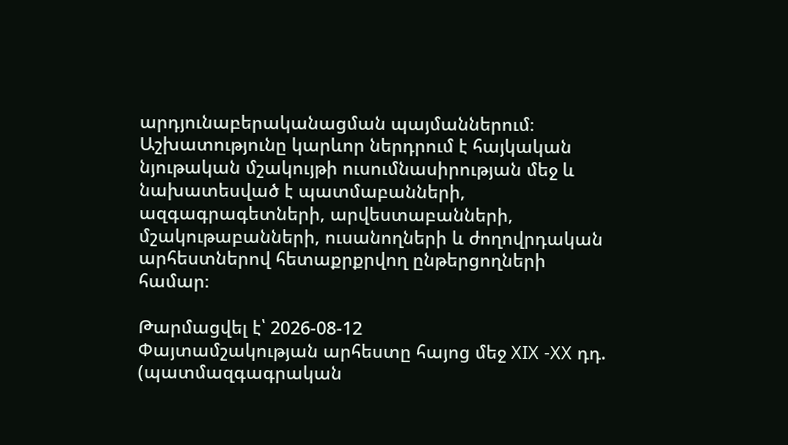արդյունաբերականացման պայմաններում։ Աշխատությունը կարևոր ներդրում է հայկական նյութական մշակույթի ուսումնասիրության մեջ և նախատեսված է պատմաբանների, ազգագրագետների, արվեստաբանների, մշակութաբանների, ուսանողների և ժողովրդական արհեստներով հետաքրքրվող ընթերցողների համար։

Թարմացվել է՝ 2026-08-12
Փայտամշակության արհեստը հայոց մեջ XIX -XX դդ. (պատմազգագրական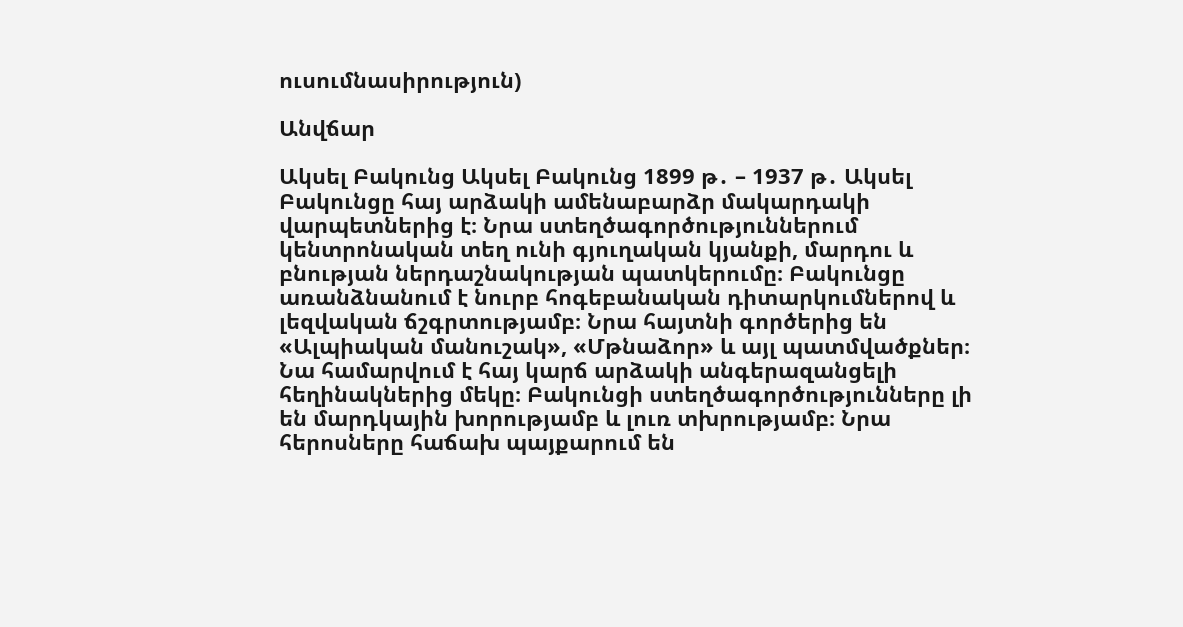ուսումնասիրություն)

Անվճար

Ակսել Բակունց Ակսել Բակունց 1899 թ․ – 1937 թ․ Ակսել Բակունցը հայ արձակի ամենաբարձր մակարդակի վարպետներից է։ Նրա ստեղծագործություններում կենտրոնական տեղ ունի գյուղական կյանքի, մարդու և բնության ներդաշնակության պատկերումը։ Բակունցը առանձնանում է նուրբ հոգեբանական դիտարկումներով և լեզվական ճշգրտությամբ։ Նրա հայտնի գործերից են «Ալպիական մանուշակ», «Մթնաձոր» և այլ պատմվածքներ։ Նա համարվում է հայ կարճ արձակի անգերազանցելի հեղինակներից մեկը։ Բակունցի ստեղծագործությունները լի են մարդկային խորությամբ և լուռ տխրությամբ։ Նրա հերոսները հաճախ պայքարում են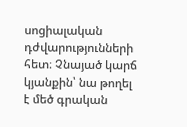սոցիալական դժվարությունների հետ։ Չնայած կարճ կյանքին՝ նա թողել է մեծ գրական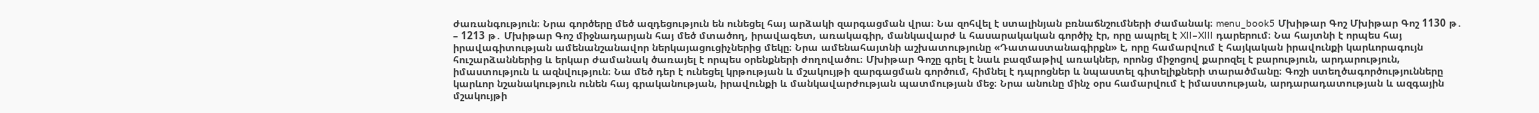ժառանգություն։ Նրա գործերը մեծ ազդեցություն են ունեցել հայ արձակի զարգացման վրա։ Նա զոհվել է ստալինյան բռնաճնշումների ժամանակ։ menu_book5 Մխիթար Գոշ Մխիթար Գոշ 1130 թ․ – 1213 թ․ Մխիթար Գոշ միջնադարյան հայ մեծ մտածող, իրավագետ, առակագիր, մանկավարժ և հասարակական գործիչ էր, որը ապրել է XII–XIII դարերում։ Նա հայտնի է որպես հայ իրավագիտության ամենանշանավոր ներկայացուցիչներից մեկը։ Նրա ամենահայտնի աշխատությունը «Դատաստանագիրքն» է, որը համարվում է հայկական իրավունքի կարևորագույն հուշարձաններից և երկար ժամանակ ծառայել է որպես օրենքների ժողովածու։ Մխիթար Գոշը գրել է նաև բազմաթիվ առակներ, որոնց միջոցով քարոզել է բարություն, արդարություն, իմաստություն և ազնվություն։ Նա մեծ դեր է ունեցել կրթության և մշակույթի զարգացման գործում, հիմնել է դպրոցներ և նպաստել գիտելիքների տարածմանը։ Գոշի ստեղծագործությունները կարևոր նշանակություն ունեն հայ գրականության, իրավունքի և մանկավարժության պատմության մեջ։ Նրա անունը մինչ օրս համարվում է իմաստության, արդարադատության և ազգային մշակույթի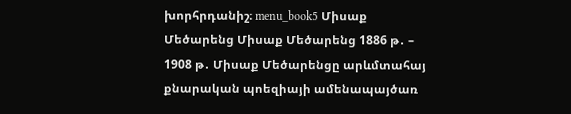խորհրդանիշ։ menu_book5 Միսաք Մեծարենց Միսաք Մեծարենց 1886 թ․ – 1908 թ․ Միսաք Մեծարենցը արևմտահայ քնարական պոեզիայի ամենապայծառ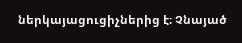ներկայացուցիչներից է։ Չնայած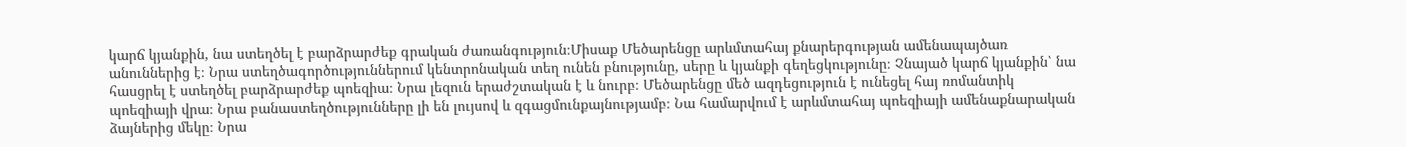կարճ կյանքին, նա ստեղծել է բարձրարժեք գրական ժառանգություն։Միսաք Մեծարենցը արևմտահայ քնարերգության ամենապայծառ անուններից է։ Նրա ստեղծագործություններում կենտրոնական տեղ ունեն բնությունը, սերը և կյանքի գեղեցկությունը։ Չնայած կարճ կյանքին՝ նա հասցրել է ստեղծել բարձրարժեք պոեզիա։ Նրա լեզուն երաժշտական է և նուրբ։ Մեծարենցը մեծ ազդեցություն է ունեցել հայ ռոմանտիկ պոեզիայի վրա։ Նրա բանաստեղծությունները լի են լույսով և զգացմունքայնությամբ։ Նա համարվում է արևմտահայ պոեզիայի ամենաքնարական ձայներից մեկը։ Նրա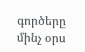գործերը մինչ օրս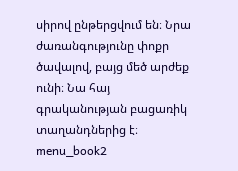սիրով ընթերցվում են։ Նրա ժառանգությունը փոքր ծավալով, բայց մեծ արժեք ունի։ Նա հայ գրականության բացառիկ տաղանդներից է։ menu_book2